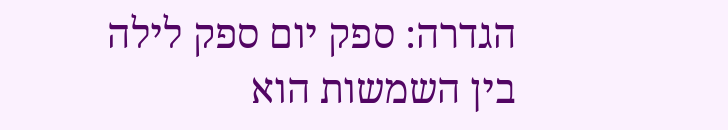הגדרה: ספק יום ספק לילה
בין השמשות הוא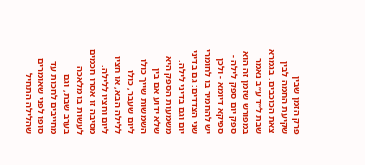פרק הזמן שבין שקיעת החמה לבין צאת הכוכבים. בגמרא שבת ל״ד ע״ב נאמר במפורש שזמן זה הוא ספק יום ספק לילה - ספיקא דיומא - ולכן יש להחמיר בו לחומרי שני הצדדים: גם בדיני יום וגם בדיני לילה.
משמעות הספק היא שלא ידוע אם בין השמשות שייך כולו ליום שעבר, כולו ללילה הבא, או חציו ליום וחציו ללילה. מסיבה זו אסרו חכמים לעשות בו מלאכה בערב שבת, וגם מחייבים לחכות עד סופו לפני שאומרים שהלילה התחיל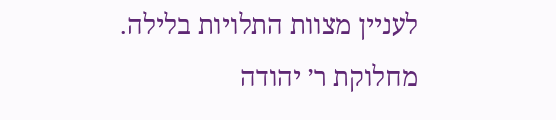לעניין מצוות התלויות בלילה.
מחלוקת ר׳ יהודה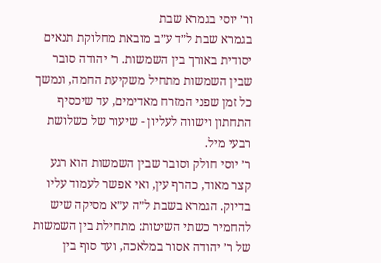ור׳ יוסי בגמרא שבת
בגמרא שבת ל״ד ע״ב מובאת מחלוקת תנאים יסודית באורך בין השמשות. ר׳ יהודה סובר שבין השמשות מתחיל משקיעת החמה, ונמשך כל זמן שפני המזרח מאדימים, עד שיכסיף התחתון וישווה לעליון - שיעור של כשלושת רבעי מיל.
ר׳ יוסי חולק וסובר שבין השמשות הוא רגע קצר מאוד, כהרף עין, ואי אפשר לעמוד עליו בדיוק. הגמרא בשבת ל״ה ע״א מסיקה שיש להחמיר כשתי השיטות: מתחילת בין השמשות של ר׳ יהודה אסור במלאכה, ועד סוף בין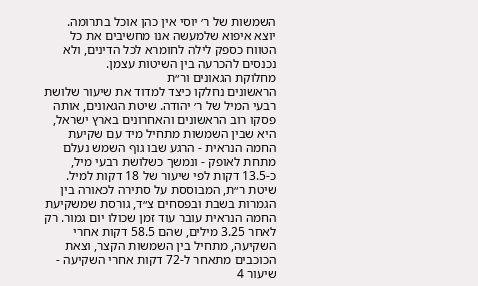השמשות של ר׳ יוסי אין כהן אוכל בתרומה.
יוצא איפוא שלמעשה אנו מחשיבים את כל הטווח כספק לילה לחומרא לכל הדינים, ולא נכנסים להכרעה בין השיטות עצמן.
מחלוקת הגאונים ור״ת
הראשונים נחלקו כיצד למדוד את שיעור שלושת רבעי המיל של ר׳ יהודה. שיטת הגאונים, אותה פסקו רוב הראשונים והאחרונים בארץ ישראל, היא שבין השמשות מתחיל מיד עם שקיעת החמה הנראית - הרגע שבו גוף השמש נעלם מתחת לאופק - ונמשך כשלושת רבעי מיל, כ-13.5 דקות לפי שיעור של 18 דקות למיל.
שיטת ר״ת, המבוססת על סתירה לכאורה בין הגמרות בשבת ובפסחים צ״ד, גורסת שמשקיעת החמה הנראית עובר עוד זמן שכולו יום גמור. רק לאחר 3.25 מילים, שהם 58.5 דקות אחרי השקיעה, מתחיל בין השמשות הקצר, וצאת הכוכבים מתאחר ל-72 דקות אחרי השקיעה - שיעור 4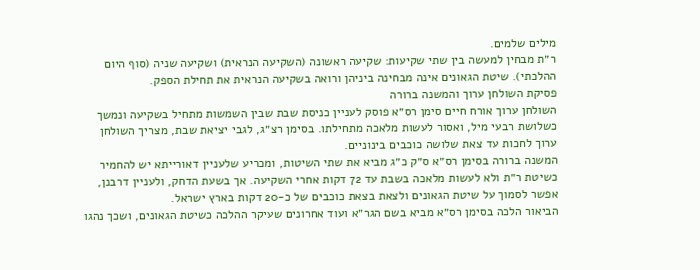מילים שלמים.
ר״ת מבחין למעשה בין שתי שקיעות: שקיעה ראשונה (השקיעה הנראית) ושקיעה שניה (סוף היום ההלכתי). שיטת הגאונים אינה מבחינה ביניהן ורואה בשקיעה הנראית את תחילת הספק.
פסיקת השולחן ערוך והמשנה ברורה
השולחן ערוך אורח חיים סימן רס״א פוסק לעניין כניסת שבת שבין השמשות מתחיל בשקיעה ונמשך כשלושת רבעי מיל, ואסור לעשות מלאכה מתחילתו. בסימן רצ״ג, לגבי יציאת שבת, מצריך השולחן ערוך לחכות עד צאת שלושה כוכבים בינוניים.
המשנה ברורה בסימן רס״א ס״ק כ״ג מביא את שתי השיטות, ומכריע שלעניין דאורייתא יש להחמיר כשיטת ר״ת ולא לעשות מלאכה בשבת עד 72 דקות אחרי השקיעה. אך בשעת הדחק, ולעניין דרבנן, אפשר לסמוך על שיטת הגאונים ולצאת בצאת כוכבים של כ-20 דקות בארץ ישראל.
הביאור הלכה בסימן רס״א מביא בשם הגר״א ועוד אחרונים שעיקר ההלכה כשיטת הגאונים, ושכך נהגו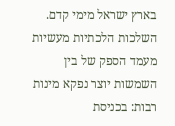בארץ ישראל מימי קדם.
השלכות הלכתיות מעשיות
מעמד הספק של בין השמשות יוצר נפקא מינות רבות: בכניסת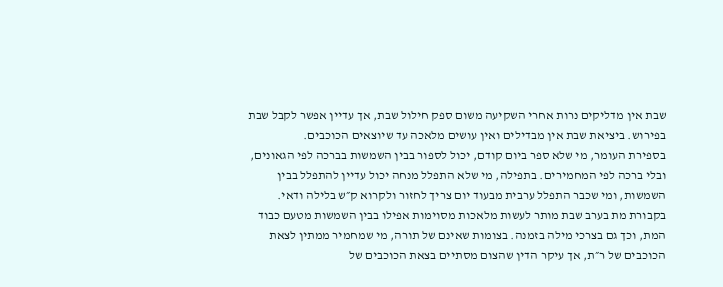שבת אין מדליקים נרות אחרי השקיעה משום ספק חילול שבת, אך עדיין אפשר לקבל שבת בפירוש. ביציאת שבת אין מבדילים ואין עושים מלאכה עד שיוצאים הכוכבים.
בספירת העומר, מי שלא ספר ביום קודם, יכול לספור בבין השמשות בברכה לפי הגאונים, ובלי ברכה לפי המחמירים. בתפילה, מי שלא התפלל מנחה יכול עדיין להתפלל בבין השמשות, ומי שכבר התפלל ערבית מבעוד יום צריך לחזור ולקרוא ק״ש בלילה ודאי.
בקבורת מת בערב שבת מותר לעשות מלאכות מסוימות אפילו בבין השמשות מטעם כבוד המת, וכך גם בצרכי מילה בזמנה. בצומות שאינם של תורה, מי שמחמיר ממתין לצאת הכוכבים של ר״ת, אך עיקר הדין שהצום מסתיים בצאת הכוכבים של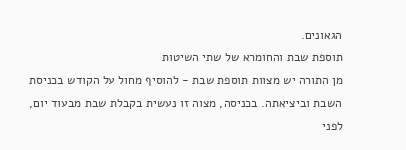הגאונים.
תוספת שבת והחומרא של שתי השיטות
מן התורה יש מצוות תוספת שבת - להוסיף מחול על הקודש בכניסת השבת וביציאתה. בכניסה, מצוה זו נעשית בקבלת שבת מבעוד יום, לפני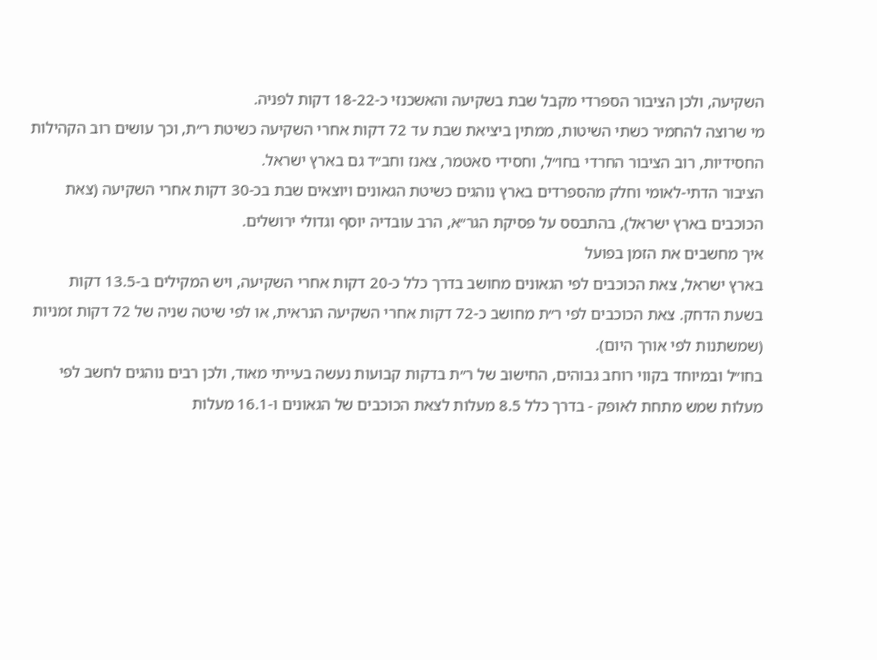השקיעה, ולכן הציבור הספרדי מקבל שבת בשקיעה והאשכנזי כ-18-22 דקות לפניה.
מי שרוצה להחמיר כשתי השיטות, ממתין ביציאת שבת עד 72 דקות אחרי השקיעה כשיטת ר״ת, וכך עושים רוב הקהילות החסידיות, רוב הציבור החרדי בחו״ל, וחסידי סאטמר, צאנז וחב״ד גם בארץ ישראל.
הציבור הדתי-לאומי וחלק מהספרדים בארץ נוהגים כשיטת הגאונים ויוצאים שבת בכ-30 דקות אחרי השקיעה (צאת הכוכבים בארץ ישראל), בהתבסס על פסיקת הגר״א, הרב עובדיה יוסף וגדולי ירושלים.
איך מחשבים את הזמן בפועל
בארץ ישראל, צאת הכוכבים לפי הגאונים מחושב בדרך כלל כ-20 דקות אחרי השקיעה, ויש המקילים ב-13.5 דקות בשעת הדחק. צאת הכוכבים לפי ר״ת מחושב כ-72 דקות אחרי השקיעה הנראית, או לפי שיטה שניה של 72 דקות זמניות (שמשתנות לפי אורך היום).
בחו״ל ובמיוחד בקווי רוחב גבוהים, החישוב של ר״ת בדקות קבועות נעשה בעייתי מאוד, ולכן רבים נוהגים לחשב לפי מעלות שמש מתחת לאופק - בדרך כלל 8.5 מעלות לצאת הכוכבים של הגאונים ו-16.1 מעלות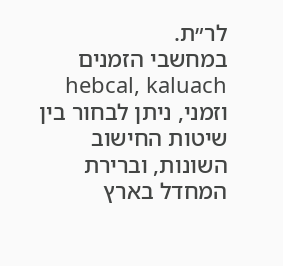לר״ת.
במחשבי הזמנים hebcal, kaluach וזמני, ניתן לבחור בין שיטות החישוב השונות, וברירת המחדל בארץ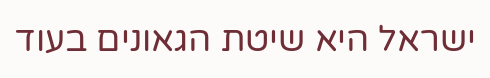ישראל היא שיטת הגאונים בעוד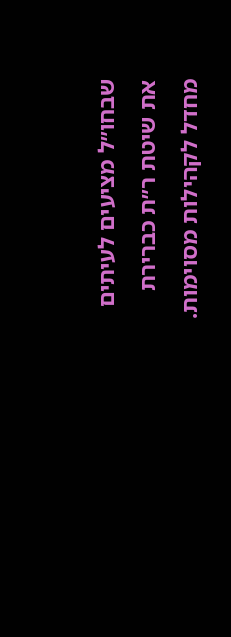שבחו״ל מציעים לעיתים את שיטת ר״ת כברירת מחדל לקהילות מסוימות.